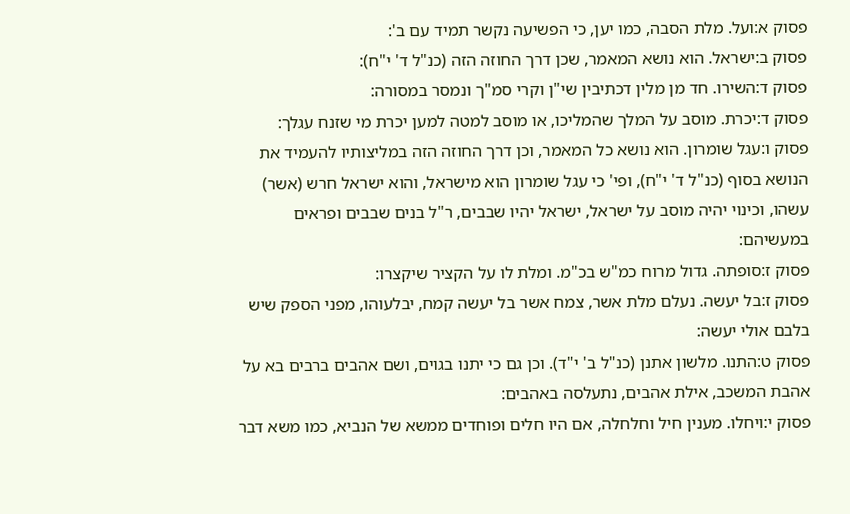פסוק א:ועל. מלת הסבה, כמו יען, כי הפשיעה נקשר תמיד עם ב':
פסוק ב:ישראל. הוא נושא המאמר, שכן דרך החוזה הזה (כנ"ל ד' י"ח):
פסוק ד:השירו. חד מן מלין דכתיבין שי"ן וקרי סמ"ך ונמסר במסורה:
פסוק ד:יכרת. מוסב על המלך שהמליכו, או מוסב למטה למען יכרת מי שזנח עגלך:
פסוק ו:עגל שומרון. הוא נושא כל המאמר, וכן דרך החוזה הזה במליצותיו להעמיד את הנושא בסוף (כנ"ל ד' י"ח), ופי' כי עגל שומרון הוא מישראל, והוא ישראל חרש (אשר) עשהו, וכינוי יהיה מוסב על ישראל, ישראל יהיו שבבים, ר"ל בנים שבבים ופראים במעשיהם:
פסוק ז:סופתה. גדול מרוח כמ"ש בכ"מ. ומלת לו על הקציר שיקצרו:
פסוק ז:בל יעשה. נעלם מלת אשר, צמח אשר בל יעשה קמח, יבלעוהו, מפני הספק שיש בלבם אולי יעשה:
פסוק ט:התנו. מלשון אתנן (כנ"ל ב' י"ד). וכן גם כי יתנו בגוים, ושם אהבים ברבים בא על אהבת המשכב, אילת אהבים, נתעלסה באהבים:
פסוק י:ויחלו. מענין חיל וחלחלה, אם היו חלים ופוחדים ממשא של הנביא, כמו משא דבר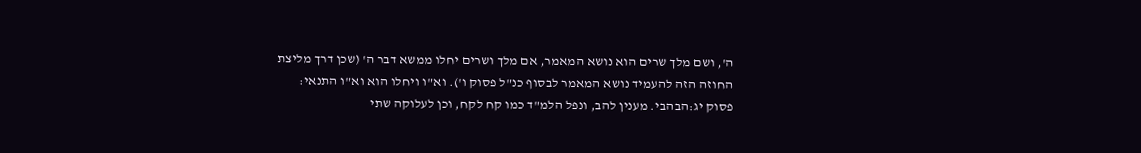ה', ושם מלך שרים הוא נושא המאמר, אם מלך ושרים יחלו ממשא דבר ה' (שכן דרך מליצת החוזה הזה להעמיד נושא המאמר לבסוף כנ"ל פסוק ו'). וא"ו ויחלו הוא וא"ו התנאי:
פסוק יג:הבהבי. מענין להב, ונפל הלמ"ד כמו קח לקח, וכן לעלוקה שתי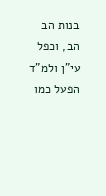בנות הב הב, וכפל עי"ן ולמ"ד הפעל כמו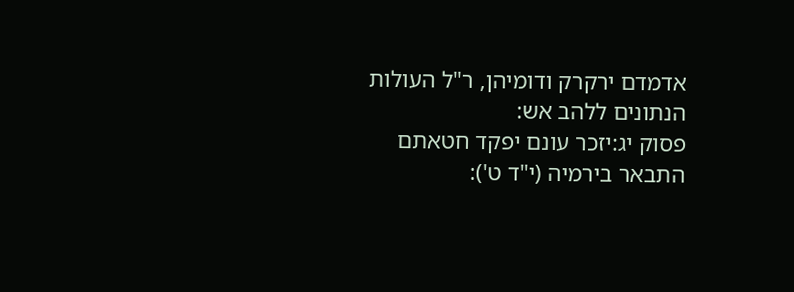אדמדם ירקרק ודומיהן, ר"ל העולות הנתונים ללהב אש:
פסוק יג:יזכר עונם יפקד חטאתם התבאר בירמיה (י"ד ט'):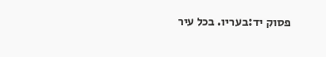פסוק יד:בעריו. בכל עיר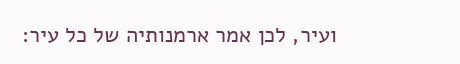ועיר, לכן אמר ארמנותיה של כל עיר: